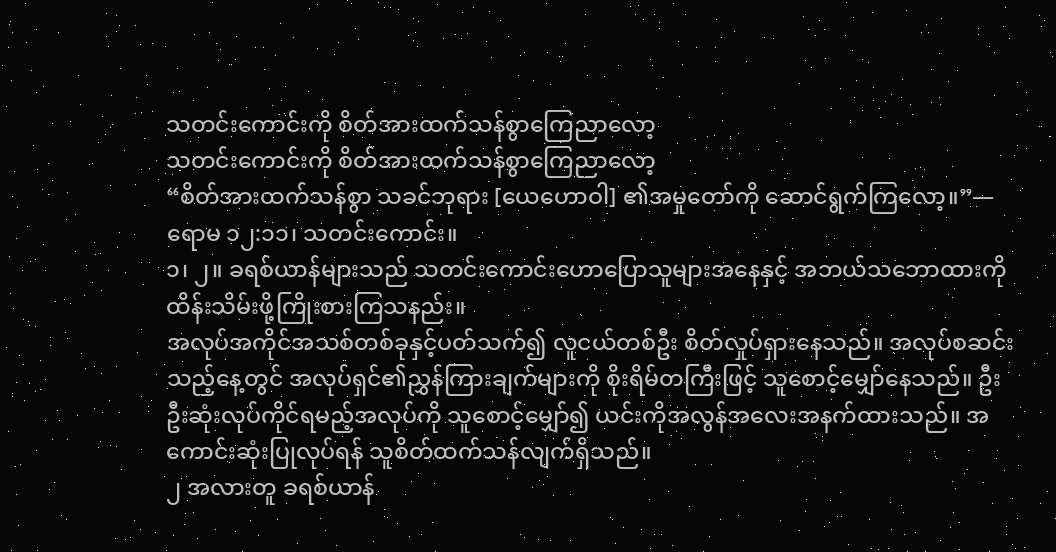သတင်းကောင်းကို စိတ်အားထက်သန်စွာကြေညာလော့
သတင်းကောင်းကို စိတ်အားထက်သန်စွာကြေညာလော့
“စိတ်အားထက်သန်စွာ သခင်ဘုရား [ယေဟောဝါ] ၏အမှုတော်ကို ဆောင်ရွက်ကြလော့။”—ရောမ ၁၂:၁၁၊ သတင်းကောင်း။
၁၊ ၂။ ခရစ်ယာန်များသည် သတင်းကောင်းဟောပြောသူများအနေနှင့် အဘယ်သဘောထားကို ထိန်းသိမ်းဖို့ကြိုးစားကြသနည်း။
အလုပ်အကိုင်အသစ်တစ်ခုနှင့်ပတ်သက်၍ လူငယ်တစ်ဦး စိတ်လှုပ်ရှားနေသည်။ အလုပ်စဆင်းသည့်နေ့တွင် အလုပ်ရှင်၏ညွှန်ကြားချက်များကို စိုးရိမ်တကြီးဖြင့် သူစောင့်မျှော်နေသည်။ ဦးဦးဆုံးလုပ်ကိုင်ရမည့်အလုပ်ကို သူစောင့်မျှော်၍ ယင်းကိုအလွန်အလေးအနက်ထားသည်။ အကောင်းဆုံးပြုလုပ်ရန် သူစိတ်ထက်သန်လျက်ရှိသည်။
၂ အလားတူ ခရစ်ယာန်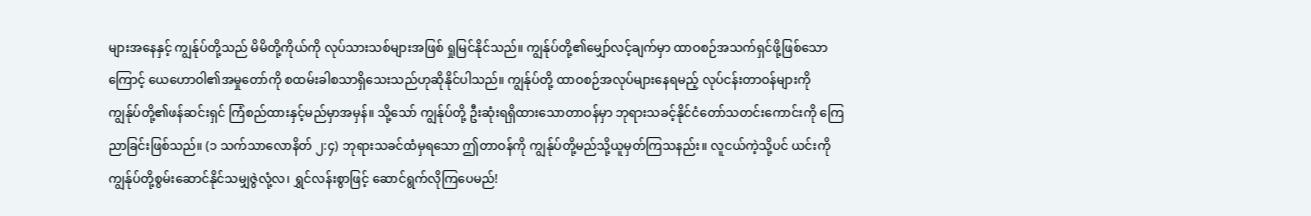များအနေနှင့် ကျွန်ုပ်တို့သည် မိမိတို့ကိုယ်ကို လုပ်သားသစ်များအဖြစ် ရှုမြင်နိုင်သည်။ ကျွန်ုပ်တို့၏မျှော်လင့်ချက်မှာ ထာဝစဉ်အသက်ရှင်ဖို့ဖြစ်သောကြောင့် ယေဟောဝါ၏အမှုတော်ကို စထမ်းခါစသာရှိသေးသည်ဟုဆိုနိုင်ပါသည်။ ကျွန်ုပ်တို့ ထာဝစဉ်အလုပ်များနေရမည့် လုပ်ငန်းတာဝန်များကို ကျွန်ုပ်တို့၏ဖန်ဆင်းရှင် ကြံစည်ထားနှင့်မည်မှာအမှန်။ သို့သော် ကျွန်ုပ်တို့ ဦးဆုံးရရှိထားသောတာဝန်မှာ ဘုရားသခင့်နိုင်ငံတော်သတင်းကောင်းကို ကြေညာခြင်းဖြစ်သည်။ (၁ သက်သာလောနိတ် ၂:၄) ဘုရားသခင်ထံမှရသော ဤတာဝန်ကို ကျွန်ုပ်တို့မည်သို့ယူမှတ်ကြသနည်း။ လူငယ်ကဲ့သို့ပင် ယင်းကို ကျွန်ုပ်တို့စွမ်းဆောင်နိုင်သမျှဇွဲလုံ့လ၊ ရွှင်လန်းစွာဖြင့် ဆောင်ရွက်လိုကြပေမည်!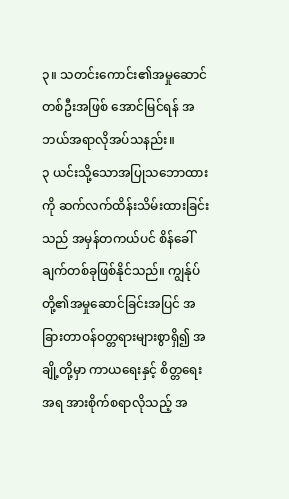၃။ သတင်းကောင်း၏အမှုဆောင်တစ်ဦးအဖြစ် အောင်မြင်ရန် အဘယ်အရာလိုအပ်သနည်း။
၃ ယင်းသို့သောအပြုသဘောထားကို ဆက်လက်ထိန်းသိမ်းထားခြင်းသည် အမှန်တကယ်ပင် စိန်ခေါ်ချက်တစ်ခုဖြစ်နိုင်သည်။ ကျွန်ုပ်တို့၏အမှုဆောင်ခြင်းအပြင် အခြားတာဝန်ဝတ္တရားများစွာရှိ၍ အချို့တို့မှာ ကာယရေးနှင့် စိတ္တရေးအရ အားစိုက်စရာလိုသည့် အ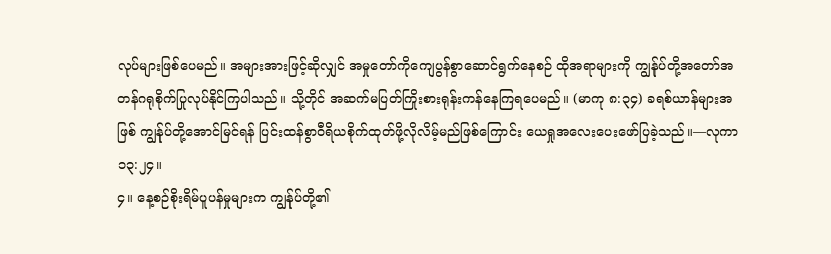လုပ်များဖြစ်ပေမည်။ အများအားဖြင့်ဆိုလျှင် အမှုတော်ကိုကျေပွန်စွာဆောင်ရွက်နေစဉ် ထိုအရာများကို ကျွန်ုပ်တို့အတော်အတန်ဂရုစိုက်ပြုလုပ်နိုင်ကြပါသည်။ သို့တိုင် အဆက်မပြတ်ကြိုးစားရုန်းကန်နေကြရပေမည်။ (မာကု ၈:၃၄) ခရစ်ယာန်များအဖြစ် ကျွန်ုပ်တို့အောင်မြင်ရန် ပြင်းထန်စွာဝီရိယစိုက်ထုတ်ဖို့လိုလိမ့်မည်ဖြစ်ကြောင်း ယေရှုအလေးပေးဖော်ပြခဲ့သည်။—လုကာ ၁၃:၂၄။
၄။ နေ့စဉ်စိုးရိမ်ပူပန်မှုများက ကျွန်ုပ်တို့၏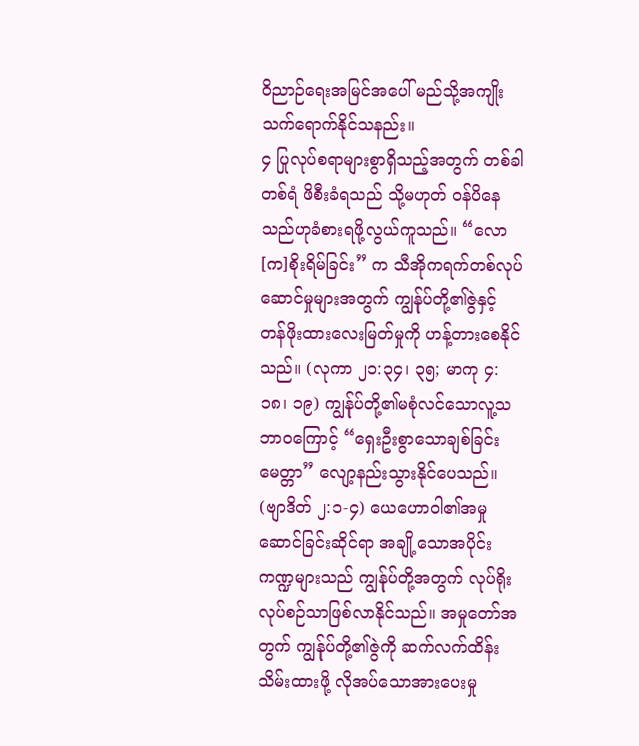ဝိညာဉ်ရေးအမြင်အပေါ် မည်သို့အကျိုးသက်ရောက်နိုင်သနည်း။
၄ ပြုလုပ်စရာများစွာရှိသည့်အတွက် တစ်ခါတစ်ရံ ဖိစီးခံရသည် သို့မဟုတ် ဝန်ပိနေသည်ဟုခံစားရဖို့လွယ်ကူသည်။ “လော[က]စိုးရိမ်ခြင်း” က သီအိုကရက်တစ်လုပ်ဆောင်မှုများအတွက် ကျွန်ုပ်တို့၏ဇွဲနှင့် တန်ဖိုးထားလေးမြတ်မှုကို ဟန့်တားစေနိုင်သည်။ (လုကာ ၂၁:၃၄၊ ၃၅; မာကု ၄:၁၈၊ ၁၉) ကျွန်ုပ်တို့၏မစုံလင်သောလူ့သဘာဝကြောင့် “ရှေးဦးစွာသောချစ်ခြင်းမေတ္တာ” လျော့နည်းသွားနိုင်ပေသည်။ (ဗျာဒိတ် ၂:၁-၄) ယေဟောဝါ၏အမှုဆောင်ခြင်းဆိုင်ရာ အချို့သောအပိုင်းကဏ္ဍများသည် ကျွန်ုပ်တို့အတွက် လုပ်ရိုးလုပ်စဉ်သာဖြစ်လာနိုင်သည်။ အမှုတော်အတွက် ကျွန်ုပ်တို့၏ဇွဲကို ဆက်လက်ထိန်းသိမ်းထားဖို့ လိုအပ်သောအားပေးမှု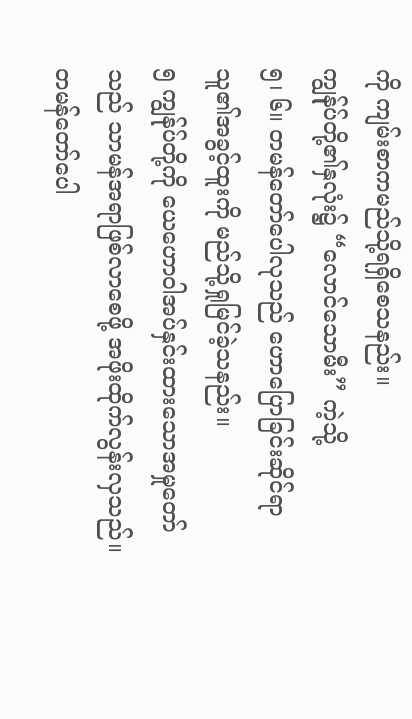ကို ကျမ်းစာကမည်သို့ရရှိစေသနည်း။
ကျွန်ုပ်တို့၏နှလုံး၌ “လောင်သောမီး” ကဲ့သို့
၅၊ ၆။ တမန်တော်ပေါလုသည် ဟောပြောခြင်းဆိုင်ရာ သူ၏အခွင့်ထူးကို မည်သို့ရှုမြင်ခဲ့သနည်း။
၅ ကျွန်ုပ်တို့ကို ယေဟောဝါအပ်နှင်းထားသောအမှုတော်သည် သာမန်အရာဖြစ်လာစေဖို့ အဖိုးထိုက်လွန်းလှသည်။ တမန်တော်ပေါ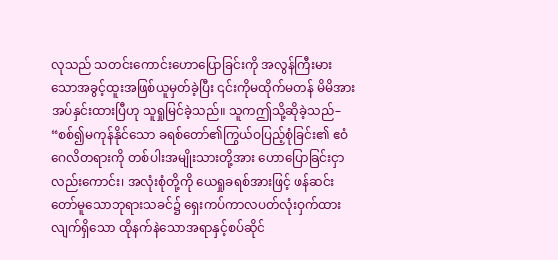လုသည် သတင်းကောင်းဟောပြောခြင်းကို အလွန်ကြီးမားသောအခွင့်ထူးအဖြစ်ယူမှတ်ခဲ့ပြီး ၎င်းကိုမထိုက်မတန် မိမိအားအပ်နှင်းထားပြီဟု သူရှုမြင်ခဲ့သည်။ သူကဤသို့ဆိုခဲ့သည်– “စစ်၍မကုန်နိုင်သော ခရစ်တော်၏ကြွယ်ဝပြည့်စုံခြင်း၏ ဧဝံဂေလိတရားကို တစ်ပါးအမျိုးသားတို့အား ဟောပြောခြင်းငှာလည်းကောင်း၊ အလုံးစုံတို့ကို ယေရှုခရစ်အားဖြင့် ဖန်ဆင်းတော်မူသောဘုရားသခင်၌ ရှေးကပ်ကာလပတ်လုံးဝှက်ထားလျက်ရှိသော ထိုနက်နဲသောအရာနှင့်စပ်ဆိုင်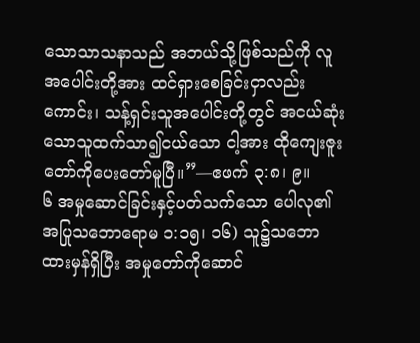သောသာသနာသည် အဘယ်သို့ဖြစ်သည်ကို လူအပေါင်းတို့အား ထင်ရှားစေခြင်းငှာလည်းကောင်း၊ သန့်ရှင်းသူအပေါင်းတို့တွင် အငယ်ဆုံးသောသူထက်သာ၍ငယ်သော ငါ့အား ထိုကျေးဇူးတော်ကိုပေးတော်မူပြီ။”—ဧဖက် ၃:၈၊ ၉။
၆ အမှုဆောင်ခြင်းနှင့်ပတ်သက်သော ပေါလု၏အပြုသဘောရောမ ၁:၁၅၊ ၁၆) သူ၌သဘောထားမှန်ရှိပြီး အမှုတော်ကိုဆောင်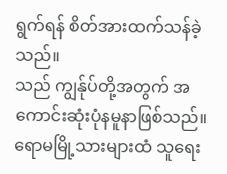ရွက်ရန် စိတ်အားထက်သန်ခဲ့သည်။
သည် ကျွန်ုပ်တို့အတွက် အကောင်းဆုံးပုံနမူနာဖြစ်သည်။ ရောမမြို့သားများထံ သူရေး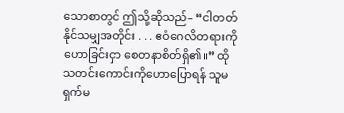သောစာတွင် ဤသို့ဆိုသည်– “ငါတတ်နိုင်သမျှအတိုင်း . . . ဧဝံဂေလိတရားကိုဟောခြင်းငှာ စေတနာစိတ်ရှိ၏။” ထိုသတင်းကောင်းကိုဟောပြောရန် သူမရှက်မ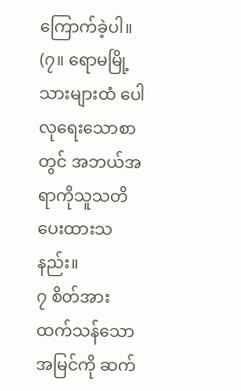ကြောက်ခဲ့ပါ။ (၇။ ရောမမြို့သားများထံ ပေါလုရေးသောစာတွင် အဘယ်အရာကိုသူသတိပေးထားသနည်း။
၇ စိတ်အားထက်သန်သောအမြင်ကို ဆက်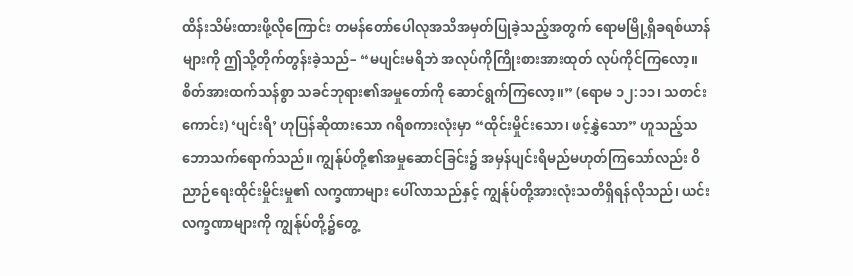ထိန်းသိမ်းထားဖို့လိုကြောင်း တမန်တော်ပေါလုအသိအမှတ်ပြုခဲ့သည့်အတွက် ရောမမြို့ရှိခရစ်ယာန်များကို ဤသို့တိုက်တွန်းခဲ့သည်– “မပျင်းမရိဘဲ အလုပ်ကိုကြိုးစားအားထုတ် လုပ်ကိုင်ကြလော့။ စိတ်အားထက်သန်စွာ သခင်ဘုရား၏အမှုတော်ကို ဆောင်ရွက်ကြလော့။” (ရောမ ၁၂:၁၁၊ သတင်းကောင်း) ‘ပျင်းရိ’ ဟုပြန်ဆိုထားသော ဂရိစကားလုံးမှာ “ထိုင်းမှိုင်းသော၊ ဖင့်နွှဲသော” ဟူသည့်သဘောသက်ရောက်သည်။ ကျွန်ုပ်တို့၏အမှုဆောင်ခြင်း၌ အမှန်ပျင်းရိမည်မဟုတ်ကြသော်လည်း ဝိညာဉ်ရေးထိုင်းမှိုင်းမှု၏ လက္ခဏာများ ပေါ်လာသည်နှင့် ကျွန်ုပ်တို့အားလုံးသတိရှိရန်လိုသည်၊ ယင်းလက္ခဏာများကို ကျွန်ုပ်တို့၌တွေ့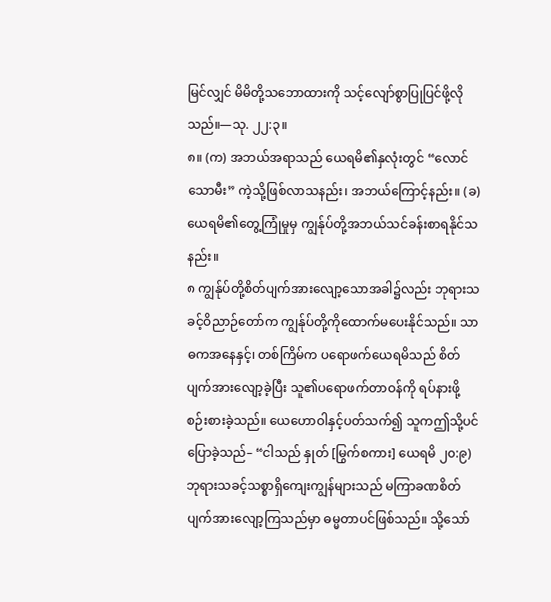မြင်လျှင် မိမိတို့သဘောထားကို သင့်လျော်စွာပြုပြင်ဖို့လိုသည်။—သု. ၂၂:၃။
၈။ (က) အဘယ်အရာသည် ယေရမိ၏နှလုံးတွင် “လောင်သောမီး” ကဲ့သို့ဖြစ်လာသနည်း၊ အဘယ်ကြောင့်နည်း။ (ခ) ယေရမိ၏တွေ့ကြုံမှုမှ ကျွန်ုပ်တို့အဘယ်သင်ခန်းစာရနိုင်သနည်း။
၈ ကျွန်ုပ်တို့စိတ်ပျက်အားလျော့သောအခါ၌လည်း ဘုရားသခင့်ဝိညာဉ်တော်က ကျွန်ုပ်တို့ကိုထောက်မပေးနိုင်သည်။ သာဓကအနေနှင့်၊ တစ်ကြိမ်က ပရောဖက်ယေရမိသည် စိတ်ပျက်အားလျော့ခဲ့ပြီး သူ၏ပရောဖက်တာဝန်ကို ရပ်နားဖို့စဉ်းစားခဲ့သည်။ ယေဟောဝါနှင့်ပတ်သက်၍ သူကဤသို့ပင်ပြောခဲ့သည်– “ငါသည် နှုတ် [မြွက်စကား] ယေရမိ ၂၀:၉) ဘုရားသခင့်သစ္စာရှိကျေးကျွန်များသည် မကြာခဏစိတ်ပျက်အားလျော့ကြသည်မှာ ဓမ္မတာပင်ဖြစ်သည်။ သို့သော်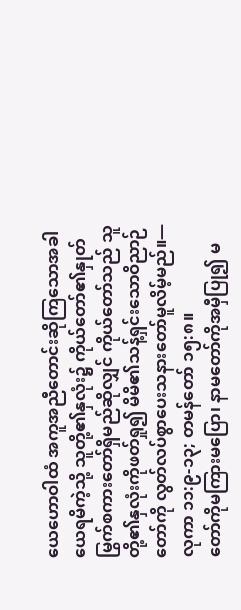ယေဟောဝါထံ အကူအညီတောင်းဆိုကြသောအခါ ယေရမိကဲ့သို့ သူတို့၏နှလုံး၌ ကိုယ်တော်၏နှုတ်မြွက်စကားတော်ရှိမည်ဆိုလျှင် ကိုယ်တော်သည် သူတို့၏နှလုံးကိုဖတ်ရှု၍ မိမိ၏သန့်ရှင်းသောဝိညာဉ်တော်ကို လွတ်လပ်စွာပေးသနားတော်မူလိမ့်မည်။—လုကာ ၁၁:၉-၁၃; တမန်တော် ၁၅:၈။
တော်ကိုမကြားမပြော၊ နာမတော်ကိုအမှီပြု၍ မ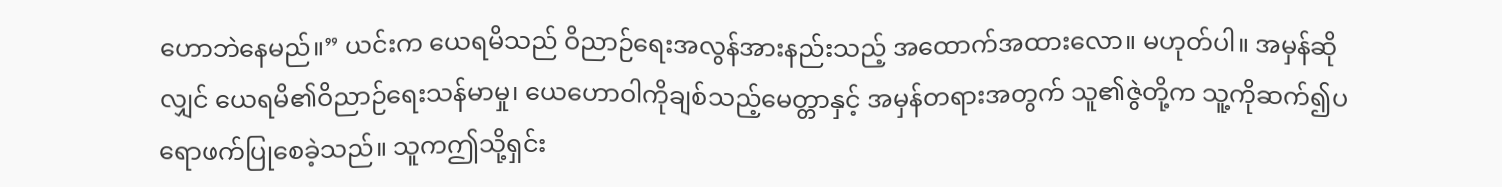ဟောဘဲနေမည်။” ယင်းက ယေရမိသည် ဝိညာဉ်ရေးအလွန်အားနည်းသည့် အထောက်အထားလော။ မဟုတ်ပါ။ အမှန်ဆိုလျှင် ယေရမိ၏ဝိညာဉ်ရေးသန်မာမှု၊ ယေဟောဝါကိုချစ်သည့်မေတ္တာနှင့် အမှန်တရားအတွက် သူ၏ဇွဲတို့က သူ့ကိုဆက်၍ပရောဖက်ပြုစေခဲ့သည်။ သူကဤသို့ရှင်း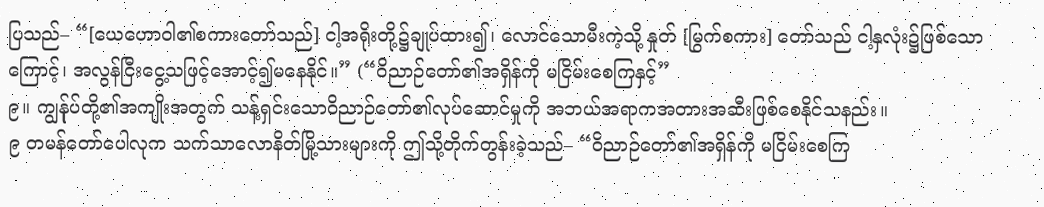ပြသည်– “[ယေဟောဝါ၏စကားတော်သည်] ငါ့အရိုးတို့၌ချုပ်ထား၍၊ လောင်သောမီးကဲ့သို့ နှုတ် [မြွက်စကား] တော်သည် ငါ့နှလုံး၌ဖြစ်သောကြောင့်၊ အလွန်ငြီးငွေ့သဖြင့်အောင့်၍မနေနိုင်။” (“ဝိညာဉ်တော်၏အရှိန်ကို မငြိမ်းစေကြနှင့်”
၉။ ကျွန်ုပ်တို့၏အကျိုးအတွက် သန့်ရှင်းသောဝိညာဉ်တော်၏လုပ်ဆောင်မှုကို အဘယ်အရာကအတားအဆီးဖြစ်စေနိုင်သနည်း။
၉ တမန်တော်ပေါလုက သက်သာလောနိတ်မြို့သားများကို ဤသို့တိုက်တွန်းခဲ့သည်– “ဝိညာဉ်တော်၏အရှိန်ကို မငြိမ်းစေကြ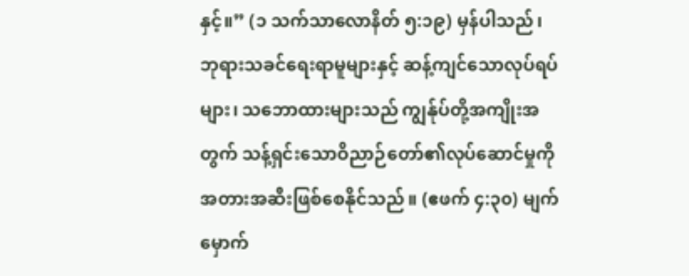နှင့်။” (၁ သက်သာလောနိတ် ၅:၁၉) မှန်ပါသည်၊ ဘုရားသခင်ရေးရာမူများနှင့် ဆန့်ကျင်သောလုပ်ရပ်များ၊ သဘောထားများသည် ကျွန်ုပ်တို့အကျိုးအတွက် သန့်ရှင်းသောဝိညာဉ်တော်၏လုပ်ဆောင်မှုကို အတားအဆီးဖြစ်စေနိုင်သည်။ (ဧဖက် ၄:၃၀) မျက်မှောက်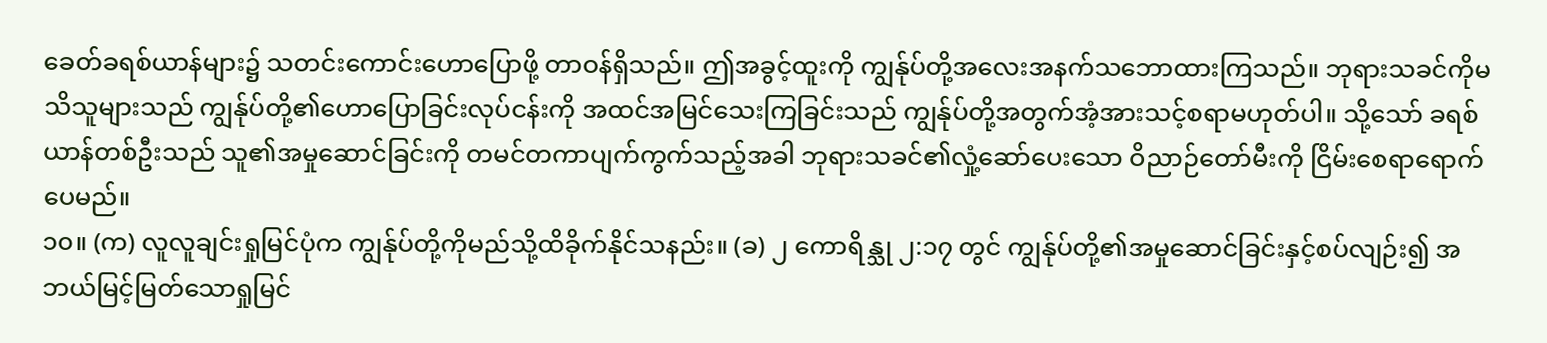ခေတ်ခရစ်ယာန်များ၌ သတင်းကောင်းဟောပြောဖို့ တာဝန်ရှိသည်။ ဤအခွင့်ထူးကို ကျွန်ုပ်တို့အလေးအနက်သဘောထားကြသည်။ ဘုရားသခင်ကိုမသိသူများသည် ကျွန်ုပ်တို့၏ဟောပြောခြင်းလုပ်ငန်းကို အထင်အမြင်သေးကြခြင်းသည် ကျွန်ုပ်တို့အတွက်အံ့အားသင့်စရာမဟုတ်ပါ။ သို့သော် ခရစ်ယာန်တစ်ဦးသည် သူ၏အမှုဆောင်ခြင်းကို တမင်တကာပျက်ကွက်သည့်အခါ ဘုရားသခင်၏လှုံ့ဆော်ပေးသော ဝိညာဉ်တော်မီးကို ငြိမ်းစေရာရောက်ပေမည်။
၁၀။ (က) လူလူချင်းရှုမြင်ပုံက ကျွန်ုပ်တို့ကိုမည်သို့ထိခိုက်နိုင်သနည်း။ (ခ) ၂ ကောရိန္သု ၂:၁၇ တွင် ကျွန်ုပ်တို့၏အမှုဆောင်ခြင်းနှင့်စပ်လျဉ်း၍ အဘယ်မြင့်မြတ်သောရှုမြင်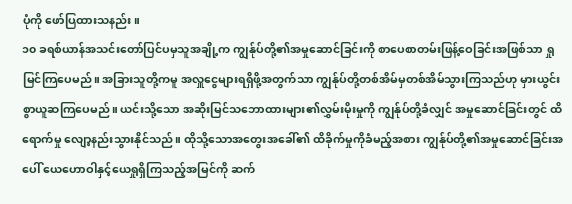ပုံကို ဖော်ပြထားသနည်း။
၁၀ ခရစ်ယာန်အသင်းတော်ပြင်ပမှသူအချို့က ကျွန်ုပ်တို့၏အမှုဆောင်ခြင်းကို စာပေစာတမ်းဖြန့်ဝေခြင်းအဖြစ်သာ ရှုမြင်ကြပေမည်။ အခြားသူတို့ကမူ အလှူငွေများရရှိဖို့အတွက်သာ ကျွန်ုပ်တို့တစ်အိမ်မှတစ်အိမ်သွားကြသည်ဟု မှားယွင်းစွာယူဆကြပေမည်။ ယင်းသို့သော အဆိုးမြင်သဘောထားများ၏လွှမ်းမိုးမှုကို ကျွန်ုပ်တို့ခံလျှင် အမှုဆောင်ခြင်းတွင် ထိရောက်မှု လျော့နည်းသွားနိုင်သည်။ ထိုသို့သောအတွေးအခေါ်၏ ထိခိုက်မှုကိုခံမည့်အစား ကျွန်ုပ်တို့၏အမှုဆောင်ခြင်းအပေါ် ယေဟောဝါနှင့်ယေရှုရှိကြသည့်အမြင်ကို ဆက်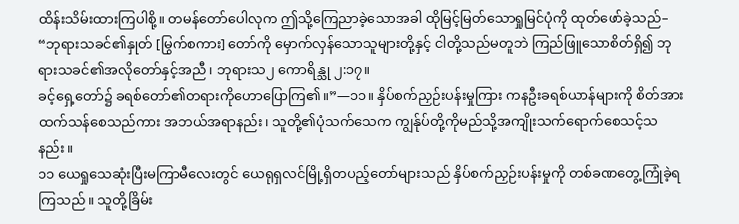ထိန်းသိမ်းထားကြပါစို့။ တမန်တော်ပေါလုက ဤသို့ကြေညာခဲ့သောအခါ ထိုမြင့်မြတ်သောရှုမြင်ပုံကို ထုတ်ဖော်ခဲ့သည်– “ဘုရားသခင်၏နှုတ် [မြွက်စကား] တော်ကို မှောက်လှန်သောသူများတို့နှင့် ငါတို့သည်မတူဘဲ ကြည်ဖြူသောစိတ်ရှိ၍ ဘုရားသခင်၏အလိုတော်နှင့်အညီ၊ ဘုရားသ၂ ကောရိန္သု ၂:၁၇။
ခင့်ရှေ့တော်၌ ခရစ်တော်၏တရားကိုဟောပြောကြ၏။”—၁၁။ နှိပ်စက်ညှဉ်းပန်းမှုကြား ကနဦးခရစ်ယာန်များကို စိတ်အားထက်သန်စေသည်ကား အဘယ်အရာနည်း၊ သူတို့၏ပုံသက်သေက ကျွန်ုပ်တို့ကိုမည်သို့အကျိုးသက်ရောက်စေသင့်သနည်း။
၁၁ ယေရှုသေဆုံးပြီးမကြာမီလေးတွင် ယေရုရှလင်မြို့ရှိတပည့်တော်များသည် နှိပ်စက်ညှဉ်းပန်းမှုကို တစ်ခဏတွေ့ကြုံခဲ့ရကြသည်။ သူတို့ခြိမ်း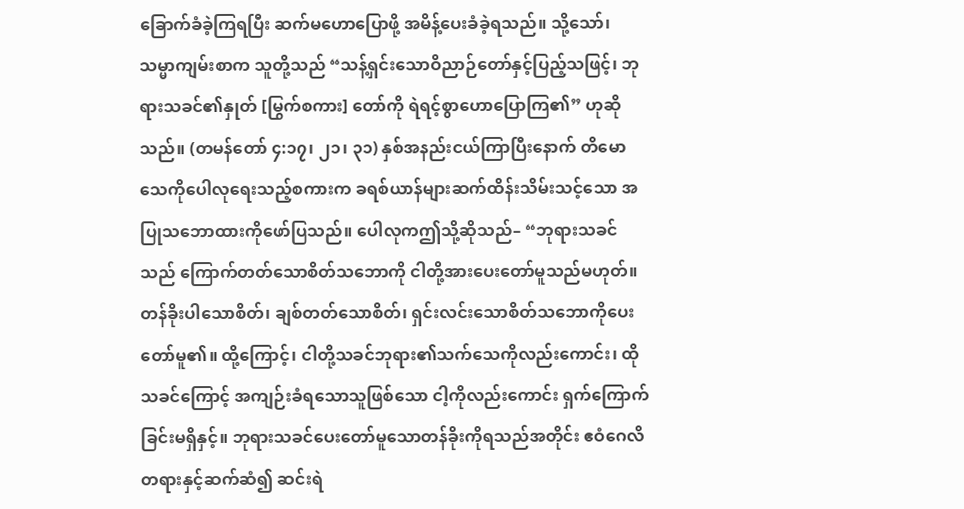ခြောက်ခံခဲ့ကြရပြီး ဆက်မဟောပြောဖို့ အမိန့်ပေးခံခဲ့ရသည်။ သို့သော်၊ သမ္မာကျမ်းစာက သူတို့သည် “သန့်ရှင်းသောဝိညာဉ်တော်နှင့်ပြည့်သဖြင့်၊ ဘုရားသခင်၏နှုတ် [မြွက်စကား] တော်ကို ရဲရင့်စွာဟောပြောကြ၏” ဟုဆိုသည်။ (တမန်တော် ၄:၁၇၊ ၂၁၊ ၃၁) နှစ်အနည်းငယ်ကြာပြီးနောက် တိမောသေကိုပေါလုရေးသည့်စကားက ခရစ်ယာန်များဆက်ထိန်းသိမ်းသင့်သော အပြုသဘောထားကိုဖော်ပြသည်။ ပေါလုကဤသို့ဆိုသည်– “ဘုရားသခင်သည် ကြောက်တတ်သောစိတ်သဘောကို ငါတို့အားပေးတော်မူသည်မဟုတ်။ တန်ခိုးပါသောစိတ်၊ ချစ်တတ်သောစိတ်၊ ရှင်းလင်းသောစိတ်သဘောကိုပေးတော်မူ၏။ ထို့ကြောင့်၊ ငါတို့သခင်ဘုရား၏သက်သေကိုလည်းကောင်း၊ ထိုသခင်ကြောင့် အကျဉ်းခံရသောသူဖြစ်သော ငါ့ကိုလည်းကောင်း ရှက်ကြောက်ခြင်းမရှိနှင့်။ ဘုရားသခင်ပေးတော်မူသောတန်ခိုးကိုရသည်အတိုင်း ဧဝံဂေလိတရားနှင့်ဆက်ဆံ၍ ဆင်းရဲ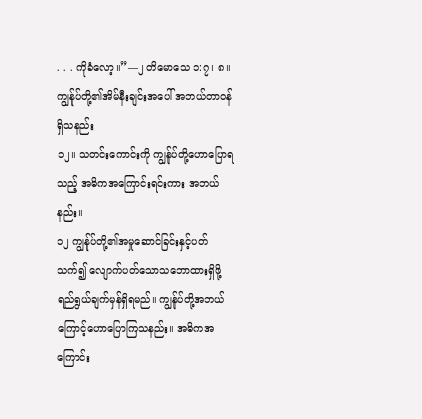. . . ကိုခံလော့။”—၂ တိမောသေ ၁:၇၊ ၈။
ကျွန်ုပ်တို့၏အိမ်နီးချင်းအပေါ် အဘယ်တာဝန်ရှိသနည်း
၁၂။ သတင်းကောင်းကို ကျွန်ုပ်တို့ဟောပြောရသည့် အဓိကအကြောင်းရင်းကား အဘယ်နည်း။
၁၂ ကျွန်ုပ်တို့၏အမှုဆောင်ခြင်းနှင့်ပတ်သက်၍ လျောက်ပတ်သောသဘောထားရှိဖို့ ရည်ရွယ်ချက်မှန်ရှိရမည်။ ကျွန်ုပ်တို့အဘယ်ကြောင့်ဟောပြောကြသနည်း။ အဓိကအကြောင်း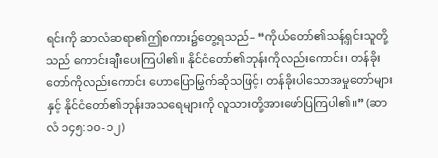ရင်းကို ဆာလံဆရာ၏ဤစကား၌တွေ့ရသည်– “ကိုယ်တော်၏သန့်ရှင်းသူတို့သည် ကောင်းချီးပေးကြပါ၏။ နိုင်ငံတော်၏ဘုန်းကိုလည်းကောင်း၊ တန်ခိုးတော်ကိုလည်းကောင်း ဟောပြောမြွက်ဆိုသဖြင့်၊ တန်ခိုးပါသောအမှုတော်များနှင့် နိုင်ငံတော်၏ဘုန်းအသရေများကို လူသားတို့အားဖော်ပြကြပါ၏။” (ဆာလံ ၁၄၅:၁၀-၁၂)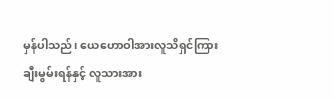မှန်ပါသည်၊ ယေဟောဝါအားလူသိရှင်ကြားချီးမွမ်းရန်နှင့် လူသားအား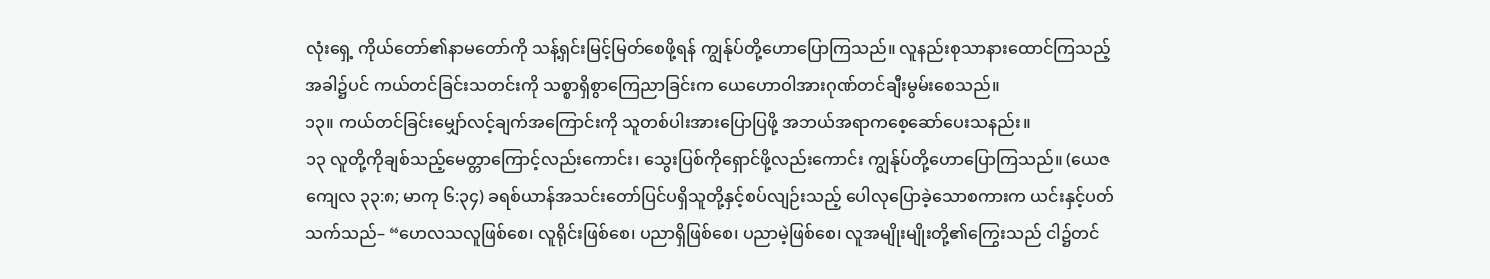လုံးရှေ့ ကိုယ်တော်၏နာမတော်ကို သန့်ရှင်းမြင့်မြတ်စေဖို့ရန် ကျွန်ုပ်တို့ဟောပြောကြသည်။ လူနည်းစုသာနားထောင်ကြသည့်အခါ၌ပင် ကယ်တင်ခြင်းသတင်းကို သစ္စာရှိစွာကြေညာခြင်းက ယေဟောဝါအားဂုဏ်တင်ချီးမွမ်းစေသည်။
၁၃။ ကယ်တင်ခြင်းမျှော်လင့်ချက်အကြောင်းကို သူတစ်ပါးအားပြောပြဖို့ အဘယ်အရာကစေ့ဆော်ပေးသနည်း။
၁၃ လူတို့ကိုချစ်သည့်မေတ္တာကြောင့်လည်းကောင်း၊ သွေးပြစ်ကိုရှောင်ဖို့လည်းကောင်း ကျွန်ုပ်တို့ဟောပြောကြသည်။ (ယေဇကျေလ ၃၃:၈; မာကု ၆:၃၄) ခရစ်ယာန်အသင်းတော်ပြင်ပရှိသူတို့နှင့်စပ်လျဉ်းသည့် ပေါလုပြောခဲ့သောစကားက ယင်းနှင့်ပတ်သက်သည်– “ဟေလသလူဖြစ်စေ၊ လူရိုင်းဖြစ်စေ၊ ပညာရှိဖြစ်စေ၊ ပညာမဲ့ဖြစ်စေ၊ လူအမျိုးမျိုးတို့၏ကြွေးသည် ငါ၌တင်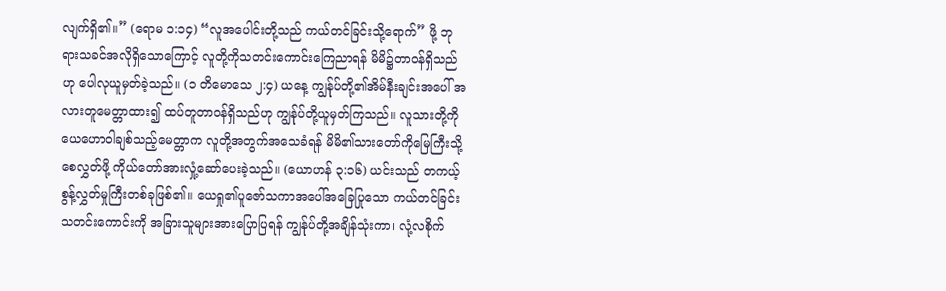လျက်ရှိ၏။” (ရောမ ၁:၁၄) “လူအပေါင်းတို့သည် ကယ်တင်ခြင်းသို့ရောက်” ဖို့ ဘုရားသခင်အလိုရှိသောကြောင့် လူတို့ကိုသတင်းကောင်းကြေညာရန် မိမိ၌တာဝန်ရှိသည်ဟု ပေါလုယူမှတ်ခဲ့သည်။ (၁ တိမောသေ ၂:၄) ယနေ့ ကျွန်ုပ်တို့၏အိမ်နီးချင်းအပေါ် အလားတူမေတ္တာထား၍ ထပ်တူတာဝန်ရှိသည်ဟု ကျွန်ုပ်တို့ယူမှတ်ကြသည်။ လူသားတို့ကို ယေဟောဝါချစ်သည့်မေတ္တာက လူတို့အတွက်အသေခံရန် မိမိ၏သားတော်ကိုမြေကြီးသို့စေလွှတ်ဖို့ ကိုယ်တော်အားလှုံ့ဆော်ပေးခဲ့သည်။ (ယောဟန် ၃:၁၆) ယင်းသည် တကယ့်စွန့်လွှတ်မှုကြီးတစ်ခုဖြစ်၏။ ယေရှု၏ပူဇော်သကာအပေါ်အခြေပြုသော ကယ်တင်ခြင်းသတင်းကောင်းကို အခြားသူများအားပြောပြရန် ကျွန်ုပ်တို့အချိန်သုံးကာ၊ လုံ့လစိုက်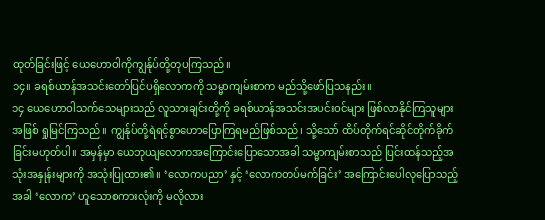ထုတ်ခြင်းဖြင့် ယေဟောဝါကိုကျွန်ုပ်တို့တုပကြသည်။
၁၄။ ခရစ်ယာန်အသင်းတော်ပြင်ပရှိလောကကို သမ္မာကျမ်းစာက မည်သို့ဖော်ပြသနည်း။
၁၄ ယေဟောဝါသက်သေများသည် လူသားချင်းတို့ကို ခရစ်ယာန်အသင်းအပင်းဝင်များ ဖြစ်လာနိုင်ကြသူများအဖြစ် ရှုမြင်ကြသည်။ ကျွန်ုပ်တို့ရဲရင့်စွာဟောပြောကြရမည်ဖြစ်သည်၊ သို့သော် ထိပ်တိုက်ရင်ဆိုင်တိုက်ခိုက်ခြင်းမဟုတ်ပါ။ အမှန်မှာ ယေဘုယျလောကအကြောင်းပြောသောအခါ သမ္မာကျမ်းစာသည် ပြင်းထန်သည့်အသုံးအနှုန်းများကို အသုံးပြုထား၏။ ‘လောကပညာ’ နှင့် ‘လောကတပ်မက်ခြင်း’ အကြောင်းပေါလုပြောသည့်အခါ ‘လောက’ ဟူသောစကားလုံးကို မလိုလား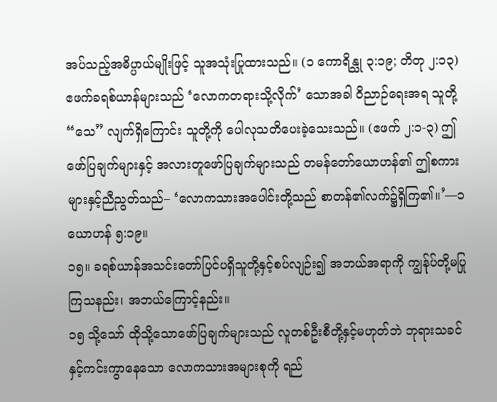အပ်သည့်အဓိပ္ပာယ်မျိုးဖြင့် သူအသုံးပြုထားသည်။ (၁ ကောရိန္သု ၃:၁၉; တိတု ၂:၁၃) ဧဖက်ခရစ်ယာန်များသည် ‘လောကတရားသို့လိုက်’ သောအခါ ဝိညာဉ်ရေးအရ သူတို့ “သေ” လျက်ရှိကြောင်း သူတို့ကို ပေါလုသတိပေးခဲ့သေးသည်။ (ဧဖက် ၂:၁-၃) ဤဖော်ပြချက်များနှင့် အလားတူဖော်ပြချက်များသည် တမန်တော်ယောဟန်၏ ဤစကားများနှင့်ညီညွတ်သည်– ‘လောကသားအပေါင်းတို့သည် စာတန်၏လက်၌ရှိကြ၏။’—၁ ယောဟန် ၅:၁၉။
၁၅။ ခရစ်ယာန်အသင်းတော်ပြင်ပရှိသူတို့နှင့်စပ်လျဉ်း၍ အဘယ်အရာကို ကျွန်ုပ်တို့မပြုကြသနည်း၊ အဘယ်ကြောင့်နည်း။
၁၅ သို့သော် ထိုသို့သောဖော်ပြချက်များသည် လူတစ်ဦးစီတို့နှင့်မဟုတ်ဘဲ ဘုရားသခင်နှင့်ကင်းကွာနေသော လောကသားအများစုကို ရည်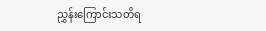ညွှန်းကြောင်းသတိရ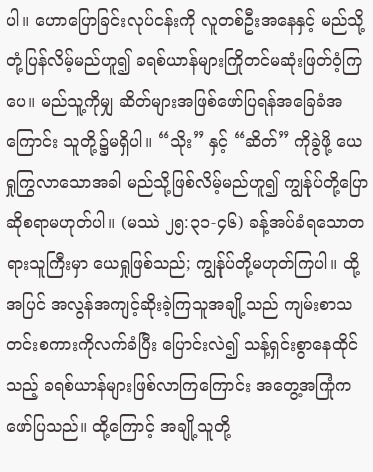ပါ။ ဟောပြောခြင်းလုပ်ငန်းကို လူတစ်ဦးအနေနှင့် မည်သို့တုံ့ပြန်လိမ့်မည်ဟူ၍ ခရစ်ယာန်များကြိုတင်မဆုံးဖြတ်ဝံ့ကြပေ။ မည်သူ့ကိုမျှ ဆိတ်များအဖြစ်ဖော်ပြရန်အခြေခံအကြောင်း သူတို့၌မရှိပါ။ “သိုး” နှင့် “ဆိတ်” ကိုခွဲဖို့ ယေရှုကြွလာသောအခါ မည်သို့ဖြစ်လိမ့်မည်ဟူ၍ ကျွန်ုပ်တို့ပြောဆိုစရာမဟုတ်ပါ။ (မဿဲ ၂၅:၃၁-၄၆) ခန့်အပ်ခံရသောတရားသူကြီးမှာ ယေရှုဖြစ်သည်; ကျွန်ုပ်တို့မဟုတ်ကြပါ။ ထို့အပြင် အလွန်အကျင့်ဆိုးခဲ့ကြသူအချို့သည် ကျမ်းစာသတင်းစကားကိုလက်ခံပြီး ပြောင်းလဲ၍ သန့်ရှင်းစွာနေထိုင်သည့် ခရစ်ယာန်များဖြစ်လာကြကြောင်း အတွေ့အကြုံကဖော်ပြသည်။ ထို့ကြောင့် အချို့သူတို့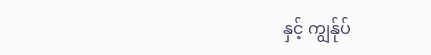နှင့် ကျွန်ုပ်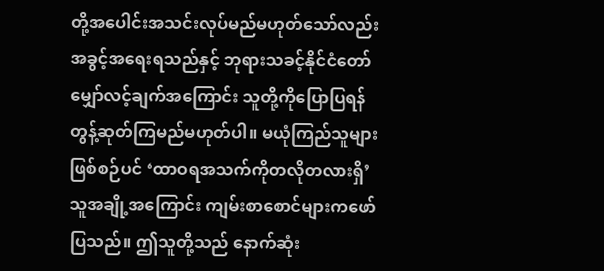တို့အပေါင်းအသင်းလုပ်မည်မဟုတ်သော်လည်း အခွင့်အရေးရသည်နှင့် ဘုရားသခင့်နိုင်ငံတော်မျှော်လင့်ချက်အကြောင်း သူတို့ကိုပြောပြရန် တွန့်ဆုတ်ကြမည်မဟုတ်ပါ။ မယုံကြည်သူများဖြစ်စဉ်ပင် ‘ထာဝရအသက်ကိုတလိုတလားရှိ’ သူအချို့အကြောင်း ကျမ်းစာစောင်များကဖော်ပြသည်။ ဤသူတို့သည် နောက်ဆုံး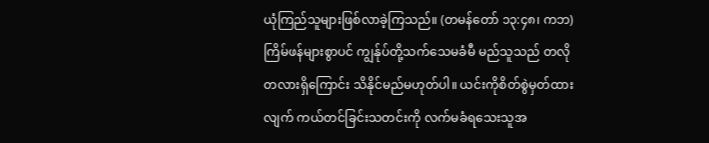ယုံကြည်သူများဖြစ်လာခဲ့ကြသည်။ (တမန်တော် ၁၃:၄၈၊ ကဘ) ကြိမ်ဖန်များစွာပင် ကျွန်ုပ်တို့သက်သေမခံမီ မည်သူသည် တလိုတလားရှိကြောင်း သိနိုင်မည်မဟုတ်ပါ။ ယင်းကိုစိတ်စွဲမှတ်ထားလျက် ကယ်တင်ခြင်းသတင်းကို လက်မခံရသေးသူအ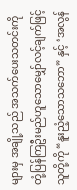များမှ အချို့သည် အသက်ပေးသတင်းကို တုံ့ပြန်ကြဦးမည်ဟူသောမျှော်လင့်ချက်ဖြင့် သူတို့ကို “နူးညံ့သောသဘော” နှင့် ‘အလွန်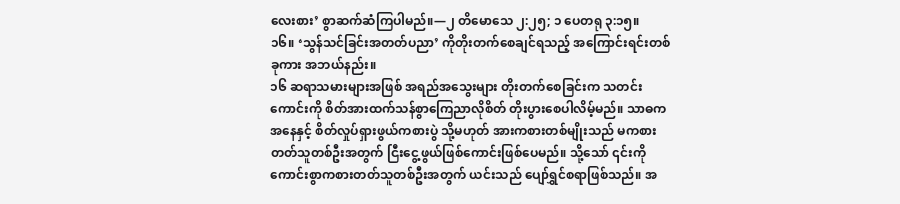လေးစား’ စွာဆက်ဆံကြပါမည်။—၂ တိမောသေ ၂:၂၅; ၁ ပေတရု ၃:၁၅။
၁၆။ ‘သွန်သင်ခြင်းအတတ်ပညာ’ ကိုတိုးတက်စေချင်ရသည့် အကြောင်းရင်းတစ်ခုကား အဘယ်နည်း။
၁၆ ဆရာသမားများအဖြစ် အရည်အသွေးများ တိုးတက်စေခြင်းက သတင်းကောင်းကို စိတ်အားထက်သန်စွာကြေညာလိုစိတ် တိုးပွားစေပါလိမ့်မည်။ သာဓကအနေနှင့် စိတ်လှုပ်ရှားဖွယ်ကစားပွဲ သို့မဟုတ် အားကစားတစ်မျိုးသည် မကစားတတ်သူတစ်ဦးအတွက် ငြီးငွေ့ဖွယ်ဖြစ်ကောင်းဖြစ်ပေမည်။ သို့သော် ၎င်းကိုကောင်းစွာကစားတတ်သူတစ်ဦးအတွက် ယင်းသည် ပျော်ရွှင်စရာဖြစ်သည်။ အ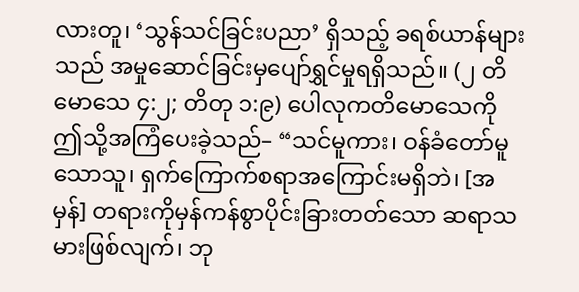လားတူ၊ ‘သွန်သင်ခြင်းပညာ’ ရှိသည့် ခရစ်ယာန်များသည် အမှုဆောင်ခြင်းမှပျော်ရွှင်မှုရရှိသည်။ (၂ တိမောသေ ၄:၂; တိတု ၁:၉) ပေါလုကတိမောသေကို ဤသို့အကြံပေးခဲ့သည်– “သင်မူကား၊ ဝန်ခံတော်မူသောသူ၊ ရှက်ကြောက်စရာအကြောင်းမရှိဘဲ၊ [အမှန်] တရားကိုမှန်ကန်စွာပိုင်းခြားတတ်သော ဆရာသမားဖြစ်လျက်၊ ဘု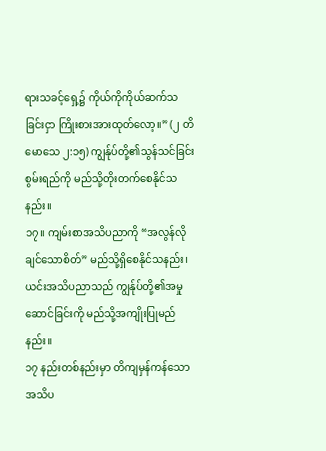ရားသခင့်ရှေ့၌ ကိုယ်ကိုကိုယ်ဆက်သခြင်းငှာ ကြိုးစားအားထုတ်လော့။” (၂ တိမောသေ ၂:၁၅) ကျွန်ုပ်တို့၏သွန်သင်ခြင်းစွမ်းရည်ကို မည်သို့တိုးတက်စေနိုင်သနည်း။
၁၇။ ကျမ်းစာအသိပညာကို “အလွန်လိုချင်သောစိတ်” မည်သို့ရှိစေနိုင်သနည်း၊ ယင်းအသိပညာသည် ကျွန်ုပ်တို့၏အမှုဆောင်ခြင်းကို မည်သို့အကျိုးပြုမည်နည်း။
၁၇ နည်းတစ်နည်းမှာ တိကျမှန်ကန်သောအသိပ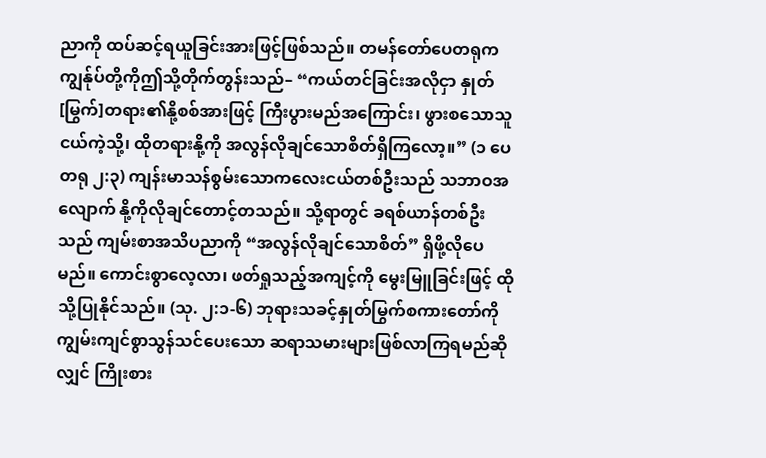ညာကို ထပ်ဆင့်ရယူခြင်းအားဖြင့်ဖြစ်သည်။ တမန်တော်ပေတရုက ကျွန်ုပ်တို့ကိုဤသို့တိုက်တွန်းသည်– “ကယ်တင်ခြင်းအလိုငှာ နှုတ်[မြွက်]တရား၏နို့စစ်အားဖြင့် ကြီးပွားမည်အကြောင်း၊ ဖွားစသောသူငယ်ကဲ့သို့၊ ထိုတရားနို့ကို အလွန်လိုချင်သောစိတ်ရှိကြလော့။” (၁ ပေတရု ၂:၃) ကျန်းမာသန်စွမ်းသောကလေးငယ်တစ်ဦးသည် သဘာဝအလျောက် နို့ကိုလိုချင်တောင့်တသည်။ သို့ရာတွင် ခရစ်ယာန်တစ်ဦးသည် ကျမ်းစာအသိပညာကို “အလွန်လိုချင်သောစိတ်” ရှိဖို့လိုပေမည်။ ကောင်းစွာလေ့လာ၊ ဖတ်ရှုသည့်အကျင့်ကို မွေးမြူခြင်းဖြင့် ထိုသို့ပြုနိုင်သည်။ (သု. ၂:၁-၆) ဘုရားသခင့်နှုတ်မြွက်စကားတော်ကို ကျွမ်းကျင်စွာသွန်သင်ပေးသော ဆရာသမားများဖြစ်လာကြရမည်ဆိုလျှင် ကြိုးစား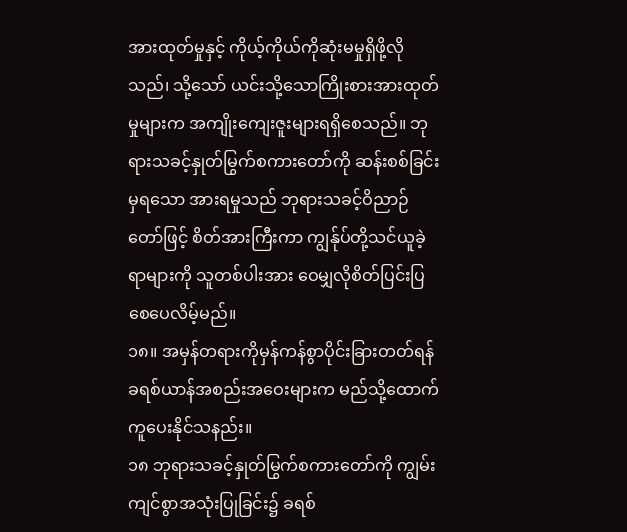အားထုတ်မှုနှင့် ကိုယ့်ကိုယ်ကိုဆုံးမမှုရှိဖို့လိုသည်၊ သို့သော် ယင်းသို့သောကြိုးစားအားထုတ်မှုများက အကျိုးကျေးဇူးများရရှိစေသည်။ ဘုရားသခင့်နှုတ်မြွက်စကားတော်ကို ဆန်းစစ်ခြင်းမှရသော အားရမှုသည် ဘုရားသခင့်ဝိညာဉ်တော်ဖြင့် စိတ်အားကြီးကာ ကျွန်ုပ်တို့သင်ယူခဲ့ရာများကို သူတစ်ပါးအား ဝေမျှလိုစိတ်ပြင်းပြစေပေလိမ့်မည်။
၁၈။ အမှန်တရားကိုမှန်ကန်စွာပိုင်းခြားတတ်ရန် ခရစ်ယာန်အစည်းအဝေးများက မည်သို့ထောက်ကူပေးနိုင်သနည်း။
၁၈ ဘုရားသခင့်နှုတ်မြွက်စကားတော်ကို ကျွမ်းကျင်စွာအသုံးပြုခြင်း၌ ခရစ်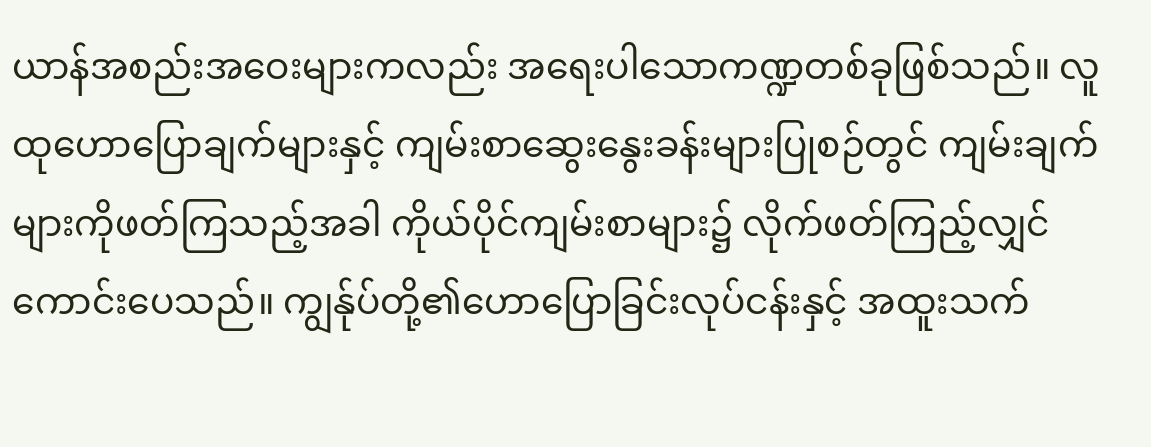ယာန်အစည်းအဝေးများကလည်း အရေးပါသောကဏ္ဍတစ်ခုဖြစ်သည်။ လူထုဟောပြောချက်များနှင့် ကျမ်းစာဆွေးနွေးခန်းများပြုစဉ်တွင် ကျမ်းချက်များကိုဖတ်ကြသည့်အခါ ကိုယ်ပိုင်ကျမ်းစာများ၌ လိုက်ဖတ်ကြည့်လျှင် ကောင်းပေသည်။ ကျွန်ုပ်တို့၏ဟောပြောခြင်းလုပ်ငန်းနှင့် အထူးသက်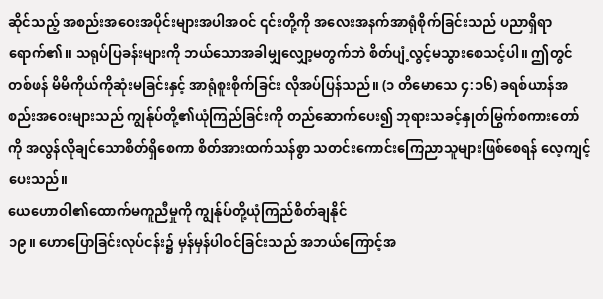ဆိုင်သည့် အစည်းအဝေးအပိုင်းများအပါအဝင် ၎င်းတို့ကို အလေးအနက်အာရုံစိုက်ခြင်းသည် ပညာရှိရာရောက်၏။ သရုပ်ပြခန်းများကို ဘယ်သောအခါမျှလျှော့မတွက်ဘဲ စိတ်ပျံ့လွင့်မသွားစေသင့်ပါ။ ဤတွင်တစ်ဖန် မိမိကိုယ်ကိုဆုံးမခြင်းနှင့် အာရုံစူးစိုက်ခြင်း လိုအပ်ပြန်သည်။ (၁ တိမောသေ ၄:၁၆) ခရစ်ယာန်အစည်းအဝေးများသည် ကျွန်ုပ်တို့၏ယုံကြည်ခြင်းကို တည်ဆောက်ပေး၍ ဘုရားသခင့်နှုတ်မြွက်စကားတော်ကို အလွန်လိုချင်သောစိတ်ရှိစေကာ စိတ်အားထက်သန်စွာ သတင်းကောင်းကြေညာသူများဖြစ်စေရန် လေ့ကျင့်ပေးသည်။
ယေဟောဝါ၏ထောက်မကူညီမှုကို ကျွန်ုပ်တို့ယုံကြည်စိတ်ချနိုင်
၁၉။ ဟောပြောခြင်းလုပ်ငန်း၌ မှန်မှန်ပါဝင်ခြင်းသည် အဘယ်ကြောင့်အ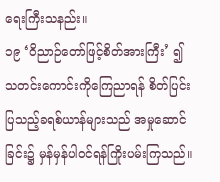ရေးကြီးသနည်း။
၁၉ ‘ဝိညာဉ်တော်ဖြင့်စိတ်အားကြီး’ ၍ သတင်းကောင်းကိုကြေညာရန် စိတ်ပြင်းပြသည့်ခရစ်ယာန်များသည် အမှုဆောင်ခြင်း၌ မှန်မှန်ပါဝင်ရန်ကြိုးပမ်းကြသည်။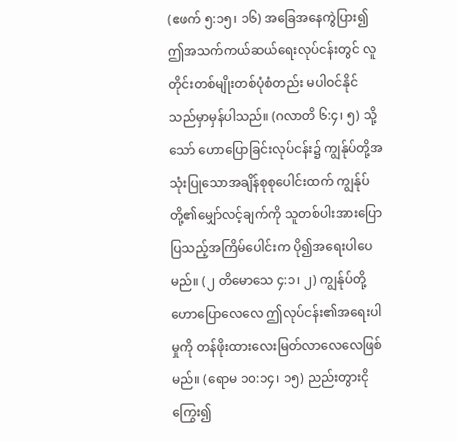(ဧဖက် ၅:၁၅၊ ၁၆) အခြေအနေကွဲပြား၍ ဤအသက်ကယ်ဆယ်ရေးလုပ်ငန်းတွင် လူတိုင်းတစ်မျိုးတစ်ပုံစံတည်း မပါဝင်နိုင်သည်မှာမှန်ပါသည်။ (ဂလာတိ ၆:၄၊ ၅) သို့သော် ဟောပြောခြင်းလုပ်ငန်း၌ ကျွန်ုပ်တို့အသုံးပြုသောအချိန်စုစုပေါင်းထက် ကျွန်ုပ်တို့၏မျှော်လင့်ချက်ကို သူတစ်ပါးအားပြောပြသည့်အကြိမ်ပေါင်းက ပို၍အရေးပါပေမည်။ (၂ တိမောသေ ၄:၁၊ ၂) ကျွန်ုပ်တို့ဟောပြောလေလေ ဤလုပ်ငန်း၏အရေးပါမှုကို တန်ဖိုးထားလေးမြတ်လာလေလေဖြစ်မည်။ (ရောမ ၁၀:၁၄၊ ၁၅) ညည်းတွားငိုကြွေး၍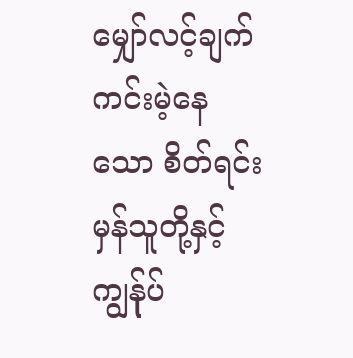မျှော်လင့်ချက်ကင်းမဲ့နေသော စိတ်ရင်းမှန်သူတို့နှင့် ကျွန်ုပ်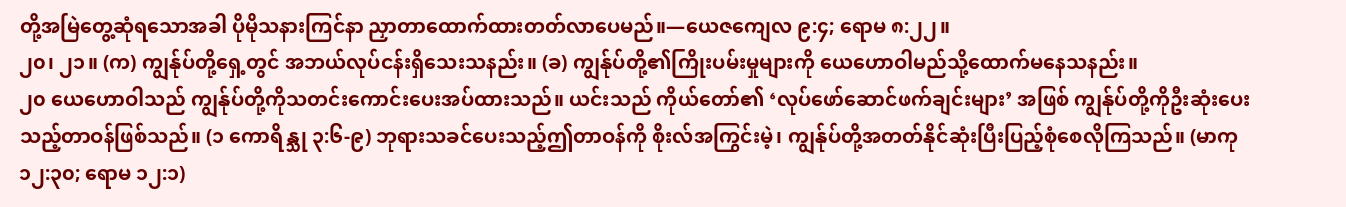တို့အမြဲတွေ့ဆုံရသောအခါ ပိုမိုသနားကြင်နာ ညှာတာထောက်ထားတတ်လာပေမည်။—ယေဇကျေလ ၉:၄; ရောမ ၈:၂၂။
၂၀၊ ၂၁။ (က) ကျွန်ုပ်တို့ရှေ့တွင် အဘယ်လုပ်ငန်းရှိသေးသနည်း။ (ခ) ကျွန်ုပ်တို့၏ကြိုးပမ်းမှုများကို ယေဟောဝါမည်သို့ထောက်မနေသနည်း။
၂၀ ယေဟောဝါသည် ကျွန်ုပ်တို့ကိုသတင်းကောင်းပေးအပ်ထားသည်။ ယင်းသည် ကိုယ်တော်၏ ‘လုပ်ဖော်ဆောင်ဖက်ချင်းများ’ အဖြစ် ကျွန်ုပ်တို့ကိုဦးဆုံးပေးသည့်တာဝန်ဖြစ်သည်။ (၁ ကောရိန္သု ၃:၆-၉) ဘုရားသခင်ပေးသည့်ဤတာဝန်ကို စိုးလ်အကြွင်းမဲ့၊ ကျွန်ုပ်တို့အတတ်နိုင်ဆုံးပြီးပြည့်စုံစေလိုကြသည်။ (မာကု ၁၂:၃၀; ရောမ ၁၂:၁)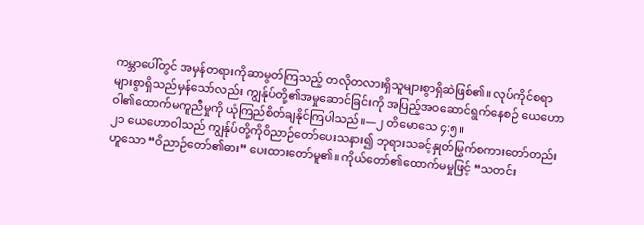ကမ္ဘာပေါ်တွင် အမှန်တရားကိုဆာမွတ်ကြသည့် တလိုတလားရှိသူများစွာရှိဆဲဖြစ်၏။ လုပ်ကိုင်စရာများစွာရှိသည်မှန်သော်လည်း ကျွန်ုပ်တို့၏အမှုဆောင်ခြင်းကို အပြည့်အဝဆောင်ရွက်နေစဉ် ယေဟောဝါ၏ထောက်မကူညီမှုကို ယုံကြည်စိတ်ချနိုင်ကြပါသည်။—၂ တိမောသေ ၄:၅။
၂၁ ယေဟောဝါသည် ကျွန်ုပ်တို့ကိုဝိညာဉ်တော်ပေးသနား၍ ဘုရားသခင့်နှုတ်မြွက်စကားတော်တည်းဟူသော “ဝိညာဉ်တော်၏ဓား” ပေးထားတော်မူ၏။ ကိုယ်တော်၏ထောက်မမှုဖြင့် “သတင်း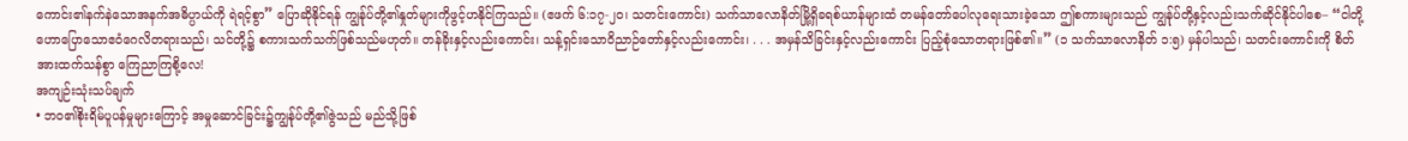ကောင်း၏နက်နဲသောအနက်အဓိပ္ပာယ်ကို ရဲရင့်စွာ” ပြောဆိုနိုင်ရန် ကျွန်ုပ်တို့၏နှုတ်များကိုဖွင့်ဟနိုင်ကြသည်။ (ဧဖက် ၆:၁၇-၂၀၊ သတင်းကောင်း) သက်သာလောနိတ်မြို့ရှိခရစ်ယာန်များထံ တမန်တော်ပေါလုရေးသားခဲ့သော ဤစကားများသည် ကျွန်ုပ်တို့နှင့်လည်းသက်ဆိုင်နိုင်ပါစေ– “ငါတို့ဟောပြောသောဧဝံဂေလိတရားသည်၊ သင်တို့၌ စကားသက်သက်ဖြစ်သည်မဟုတ်။ တန်ခိုးနှင့်လည်းကောင်း၊ သန့်ရှင်းသောဝိညာဉ်တော်နှင့်လည်းကောင်း၊ . . . အမှန်သိခြင်းနှင့်လည်းကောင်း ပြည့်စုံသောတရားဖြစ်၏။” (၁ သက်သာလောနိတ် ၁:၅) မှန်ပါသည်၊ သတင်းကောင်းကို စိတ်အားထက်သန်စွာ ကြေညာကြစို့လေ!
အကျဉ်းသုံးသပ်ချက်
• ဘဝ၏စိုးရိမ်ပူပန်မှုများကြောင့် အမှုဆောင်ခြင်း၌ကျွန်ုပ်တို့၏ဇွဲသည် မည်သို့ဖြစ်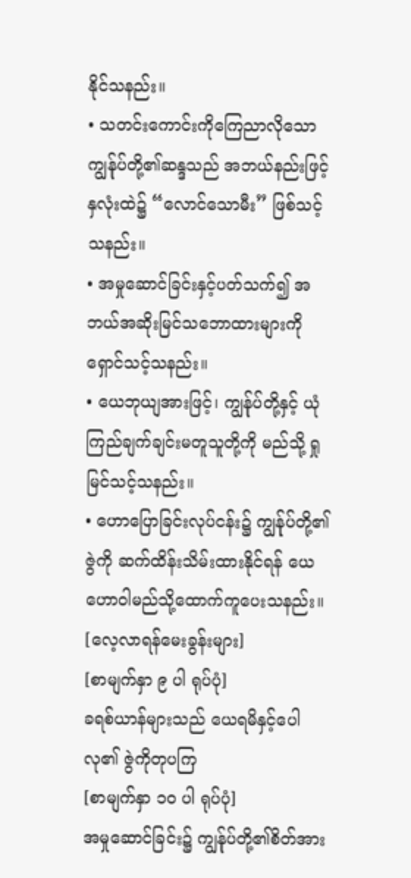နိုင်သနည်း။
• သတင်းကောင်းကိုကြေညာလိုသော ကျွန်ုပ်တို့၏ဆန္ဒသည် အဘယ်နည်းဖြင့် နှလုံးထဲ၌ “လောင်သောမီး” ဖြစ်သင့်သနည်း။
• အမှုဆောင်ခြင်းနှင့်ပတ်သက်၍ အဘယ်အဆိုးမြင်သဘောထားများကို ရှောင်သင့်သနည်း။
• ယေဘုယျအားဖြင့်၊ ကျွန်ုပ်တို့နှင့် ယုံကြည်ချက်ချင်းမတူသူတို့ကို မည်သို့ ရှုမြင်သင့်သနည်း။
• ဟောပြောခြင်းလုပ်ငန်း၌ ကျွန်ုပ်တို့၏ဇွဲကို ဆက်ထိန်းသိမ်းထားနိုင်ရန် ယေဟောဝါမည်သို့ထောက်ကူပေးသနည်း။
[လေ့လာရန်မေးခွန်းများ]
[စာမျက်နှာ ၉ ပါ ရုပ်ပုံ]
ခရစ်ယာန်များသည် ယေရမိနှင့်ပေါလု၏ ဇွဲကိုတုပကြ
[စာမျက်နှာ ၁၀ ပါ ရုပ်ပုံ]
အမှုဆောင်ခြင်း၌ ကျွန်ုပ်တို့၏စိတ်အား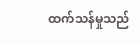ထက်သန်မှုသည်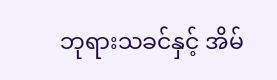ဘုရားသခင်နှင့် အိမ်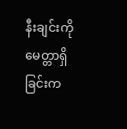နီးချင်းကိုမေတ္တာရှိခြင်းက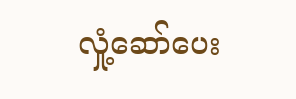လှုံ့ဆော်ပေး